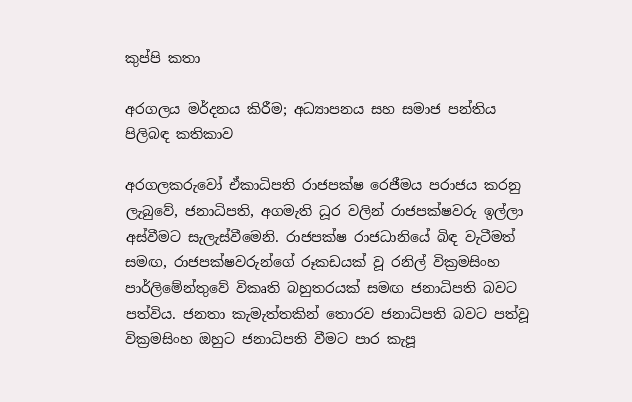කුප්පි කතා

අරගලය මර්දනය කිරීම; අධ්‍යාපනය සහ සමාජ පන්තිය පිලිබඳ කතිකාව

අරගලකරුවෝ ඒකාධිපති රාජපක්ෂ රෙජීමය පරාජය කරනු ලැබුවේ, ජනාධිපති, අගමැති ධූර වලින් රාජපක්ෂවරු ඉල්ලා අස්වීමට සැලැස්වීමෙනි. රාජපක්ෂ රාජධානියේ බිඳ වැටීමත් සමඟ, රාජපක්ෂවරුන්ගේ රූකඩයක් වූ රනිල් වික්‍රමසිංහ පාර්ලිමේන්තුවේ විකෘති බහුතරයක් සමඟ ජනාධිපති බවට පත්විය. ජනතා කැමැත්තකින් තොරව ජනාධිපති බවට පත්වූ වික්‍රමසිංහ ඔහුට ජනාධිපති වීමට පාර කැපූ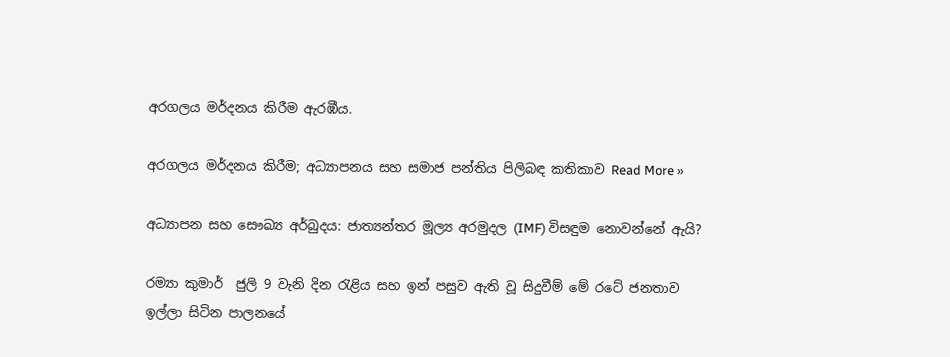අරගලය මර්දනය කිරීම ඇරඹීය.

අරගලය මර්දනය කිරීම; අධ්‍යාපනය සහ සමාජ පන්තිය පිලිබඳ කතිකාව Read More »

අධ්‍යාපන සහ සෞඛ්‍ය අර්බුදය: ජාත්‍යන්තර මූල්‍ය අරමුදල (IMF) විසඳුම නොවන්නේ ඇයි?

රම්‍යා කුමාර්  ජුලි 9 වැනි දින රැළිය සහ ඉන් පසුව ඇති වූ සිදුවීම් මේ රටේ ජනතාව ඉල්ලා සිටින පාලනයේ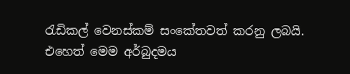රැඩිකල් වෙනස්කම් සංකේතවත් කරනු ලබයි. එහෙත් මෙම අර්බුදමය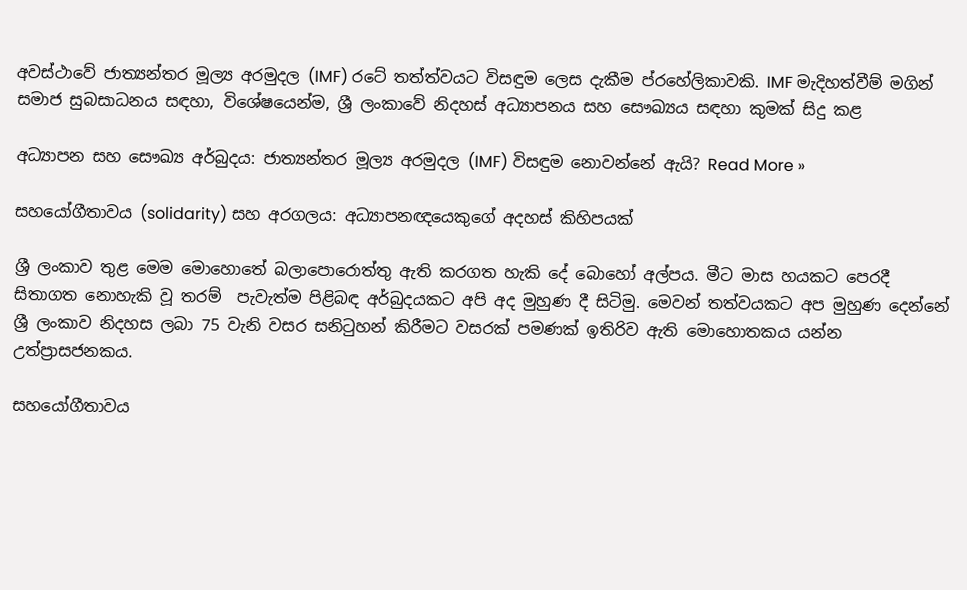අවස්ථාවේ ජාත්‍යන්තර මූල්‍ය අරමුදල (IMF) රටේ තත්ත්වයට විසඳුම ලෙස දැකීම ප්රහේලිකාවකි. IMF මැදිහත්වීම් මගින් සමාජ සුබසාධනය සඳහා, විශේෂයෙන්ම, ශ්‍රී ලංකාවේ නිදහස් අධ්‍යාපනය සහ සෞඛ්‍යය සඳහා කුමක් සිදු කළ

අධ්‍යාපන සහ සෞඛ්‍ය අර්බුදය: ජාත්‍යන්තර මූල්‍ය අරමුදල (IMF) විසඳුම නොවන්නේ ඇයි? Read More »

සහයෝගීතාවය (solidarity) සහ අරගලය: අධ්‍යාපනඥයෙකුගේ අදහස් කිහිපයක්

ශ්‍රී ලංකාව තුළ මෙම මොහොතේ බලාපොරොත්තු ඇති කරගත හැකි දේ බොහෝ අල්පය. මීට මාස හයකට පෙරදී සිතාගත නොහැකි වූ තරම්  පැවැත්ම පිළිබඳ අර්බුදයකට අපි අද මුහුණ දී සිටිමු. මෙවන් තත්වයකට අප මුහුණ දෙන්නේ ශ්‍රී ලංකාව නිදහස ලබා 75 වැනි වසර සනිටුහන් කිරීමට වසරක් පමණක් ඉතිරිව ඇති මොහොතකය යන්න උත්ප්‍රාසජනකය.

සහයෝගීතාවය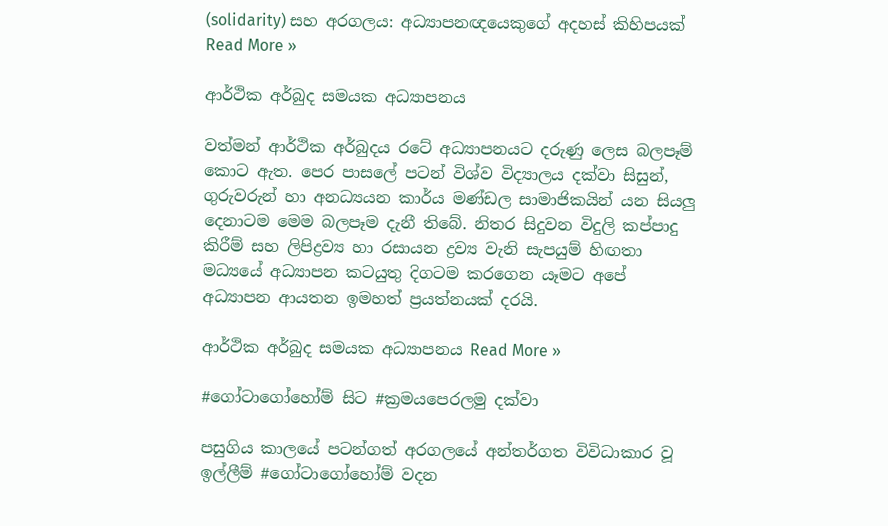(solidarity) සහ අරගලය: අධ්‍යාපනඥයෙකුගේ අදහස් කිහිපයක් Read More »

ආර්ථික අර්බුද සමයක අධ්‍යාපනය

වත්මන් ආර්ථික අර්බුදය රටේ අධ්‍යාපනයට දරුණු ලෙස බලපෑම් කොට ඇත. පෙර පාසලේ පටන් විශ්ව විද්‍යාලය දක්වා සිසුන්, ගුරුවරුන් හා අනධ්‍යයන කාර්ය මණ්ඩල සාමාජිකයින් යන සියලු දෙනාටම මෙම බලපෑම දැනී තිබේ. නිතර සිදුවන විදුලි කප්පාදු කිරීම් සහ ලිපිද්‍රව්‍ය හා රසායන ද්‍රව්‍ය වැනි සැපයුම් හිඟතා මධ්‍යයේ අධ්‍යාපන කටයුතු දිගටම කරගෙන යෑමට අපේ අධ්‍යාපන ආයතන ඉමහත් ප්‍රයත්නයක් දරයි.

ආර්ථික අර්බුද සමයක අධ්‍යාපනය Read More »

#ගෝටාගෝහෝම් සිට #ක්‍රමයපෙරලමු දක්වා

පසුගිය කාලයේ පටන්ගත් අරගලයේ අන්තර්ගත විවිධාකාර වූ ඉල්ලීම් #ගෝටාගෝහෝම් වදන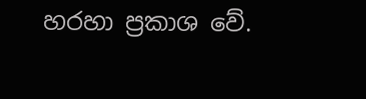හරහා ප්‍රකාශ වේ.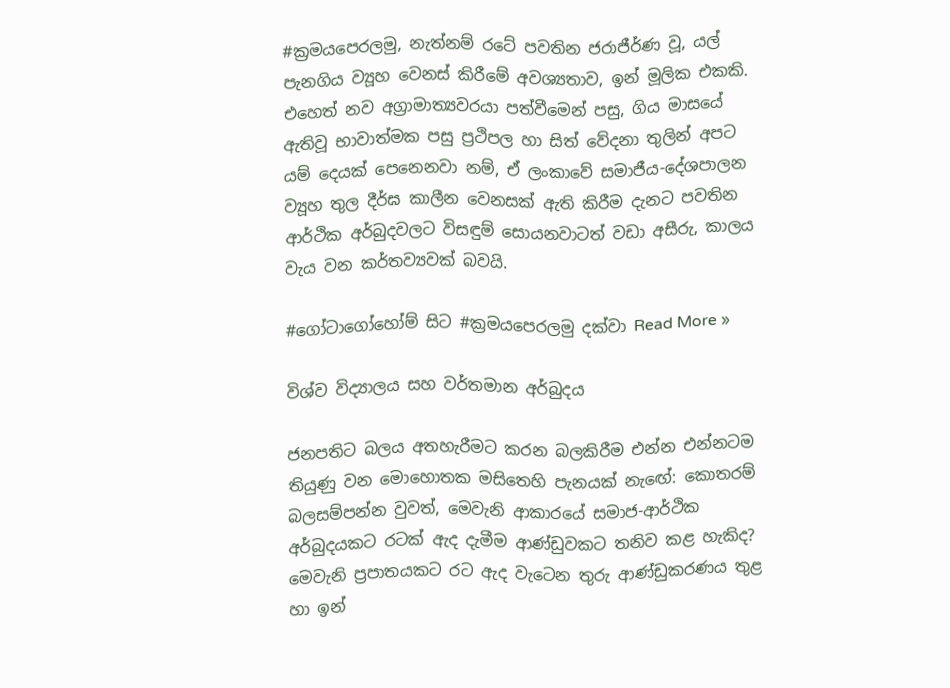#ක්‍රමයපෙරලමු, නැත්නම් රටේ පවතින ජරාජීර්ණ වූ, යල් පැනගිය ව්‍යූහ වෙනස් කිරීමේ අවශ්‍යතාව, ඉන් මූලික එකකි. එහෙත් නව අග්‍රාමාත්‍යවරයා පත්වීමෙන් පසු, ගිය මාසයේ ඇතිවූ භාවාත්මක පසු ප්‍රථිපල හා සිත් වේදනා තුලින් අපට යම් දෙයක් පෙනෙනවා නම්, ඒ ලංකාවේ සමාජීය-දේශපාලන ව්‍යූහ තුල දීර්ඝ කාලීන වෙනසක් ඇති කිරීම දැනට පවතින ආර්ථික අර්බුදවලට විසඳුම් සොයනවාටත් වඩා අසීරු, කාලය වැය වන කර්තව්‍යවක් බවයි.

#ගෝටාගෝහෝම් සිට #ක්‍රමයපෙරලමු දක්වා Read More »

විශ්ව විද්‍යාලය සහ වර්තමාන අර්බුදය

ජනපතිට බලය අතහැරීමට කරන බලකිරීම එන්න එන්නටම තියුණු වන මොහොතක මසිතෙහි පැනයක් නැඟේ: කොතරම් බලසම්පන්න වුවත්, මෙවැනි ආකාරයේ සමාජ-ආර්ථික අර්බුදයකට රටක් ඇද දැමීම ආණ්ඩුවකට තනිව කළ හැකිද? මෙවැනි ප්‍රපාතයකට රට ඇද වැටෙන තුරු ආණ්ඩුකරණය තුළ හා ඉන්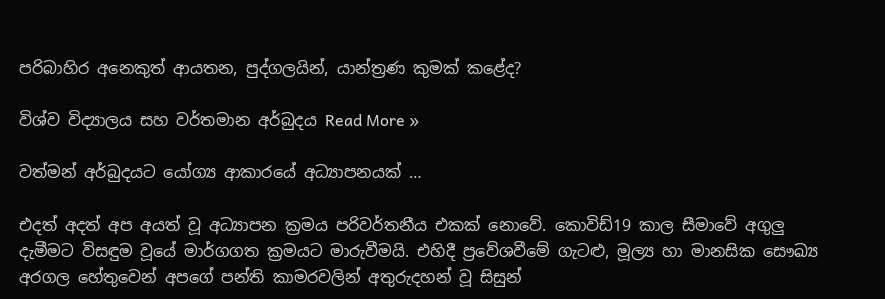පරිබාහිර අනෙකුත් ආයතන, පුද්ගලයින්, යාන්ත්‍රණ කුමක් කළේද?

විශ්ව විද්‍යාලය සහ වර්තමාන අර්බුදය Read More »

වත්මන් අර්බුදයට යෝග්‍ය ආකාරයේ අධ්‍යාපනයක් …

එදත් අදත් අප අයත් වූ අධ්‍යාපන ක්‍රමය පරිවර්තනීය එකක් නොවේ. කොවිඩ්19 කාල සීමාවේ අගුලු දැමීමට විසඳුම වූයේ මාර්ගගත ක්‍රමයට මාරුවීමයි. එහිදී ප්‍රවේශවීමේ ගැටළු, මූල්‍ය හා මානසික සෞඛ්‍ය අරගල හේතුවෙන් අපගේ පන්ති කාමරවලින් අතුරුදහන් වූ සිසුන්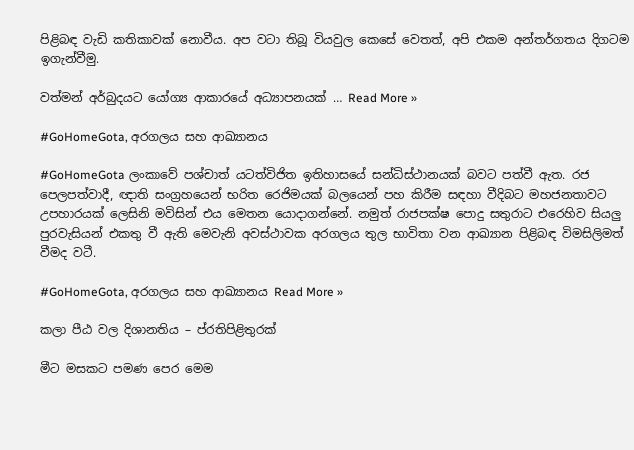පිළිබඳ වැඩි කතිකාවක් නොවීය. අප වටා තිබූ වියවුල කෙසේ වෙතත්, අපි එකම අන්තර්ගතය දිගටම ඉගැන්වීමු.

වත්මන් අර්බුදයට යෝග්‍ය ආකාරයේ අධ්‍යාපනයක් … Read More »

#GoHomeGota, අරගලය සහ ආඛ්‍යානය

#GoHomeGota ලංකාවේ පශ්චාත් යටත්විජිත ඉතිහාසයේ සන්ධිස්ථානයක් බවට පත්වී ඇත. රජ පෙලපත්වාදී, ඥාති සංග්‍රහයෙන් භරිත රෙජිමයක් බලයෙන් පහ කිරීම සඳහා වීදිබට මහජනතාවට උපහාරයක් ලෙසිනි මවිසින් එය මෙතන යොදාගන්නේ. නමුත් රාජපක්ෂ පොදු සතුරාට එරෙහිව සියලු පුරවැසියන් එකතු වී ඇති මෙවැනි අවස්ථාවක අරගලය තුල භාවිතා වන ආඛ්‍යාන පිළිබඳ විමසිලිමත් වීමද වටී.

#GoHomeGota, අරගලය සහ ආඛ්‍යානය Read More »

කලා පීඨ වල දිශානතිය – ප්රතිපිළිතුරක්

මීට මසකට පමණ පෙර මෙම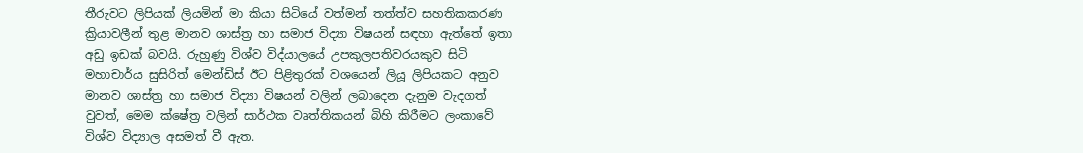තීරුවට ලිපියක් ලියමින් මා කියා සිටියේ වත්මන් තත්ත්ව සහතිකකරණ ක්‍රියාවලීන් තුළ මානව ශාස්ත්‍ර හා සමාජ විද්‍යා විෂයන් සඳහා ඇත්තේ ඉතා අඩු ඉඩක් බවයි. රුහුණු විශ්ව විද්යාලයේ උපකුලපතිවරයකුව සිටි මහාචාර්ය සුසිරිත් මෙන්ඩිස් ඊට පිළිතුරක් වශයෙන් ලියූ ලිපියකට අනුව මානව ශාස්ත්‍ර හා සමාජ විද්‍යා විෂයන් වලින් ලබාදෙන දැනුම වැදගත් වුවත්, මෙම ක්ෂේත්‍ර වලින් සාර්ථක වෘත්තිකයන් බිහි කිරීමට ලංකාවේ විශ්ව විද්‍යාල අසමත් වී ඇත.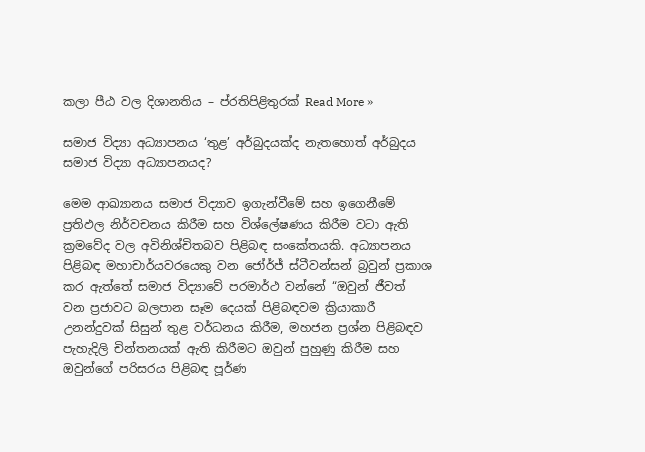කලා පීඨ වල දිශානතිය – ප්රතිපිළිතුරක් Read More »

සමාජ විද්‍යා අධ්‍යාපනය ‘තුළ’ අර්බුදයක්ද නැතහොත් අර්බුදය සමාජ විද්‍යා අධ්‍යාපනයද?

මෙම ආඛ්‍යානය සමාජ විද්‍යාව ඉගැන්වීමේ සහ ඉගෙනීමේ ප්‍රතිඵල නිර්වචනය කිරීම සහ විශ්ලේෂණය කිරීම වටා ඇති ක්‍රමවේද වල අවිනිශ්චිතබව පිළිබඳ සංකේතයකි. අධ්‍යාපනය පිළිබඳ මහාචාර්යවරයෙකු වන ජෝර්ජ් ස්ටීවන්සන් බ්‍රවුන් ප්‍රකාශ කර ඇත්තේ සමාජ විද්‍යාවේ පරමාර්ථ වන්නේ “ඔවුන් ජීවත් වන ප්‍රජාවට බලපාන සෑම දෙයක් පිළිබඳවම ක්‍රියාකාරී උනන්දුවක් සිසුන් තුළ වර්ධනය කිරීම, මහජන ප්‍රශ්න පිළිබඳව පැහැදිලි චින්තනයක් ඇති කිරීමට ඔවුන් පුහුණු කිරීම සහ ඔවුන්ගේ පරිසරය පිළිබඳ පූර්ණ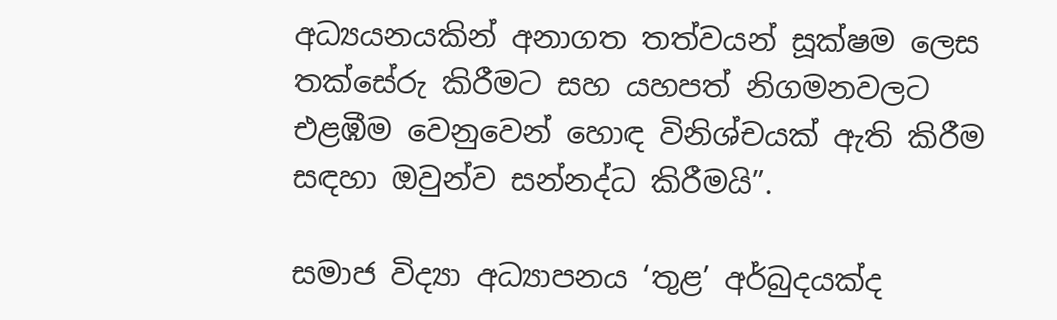අධ්‍යයනයකින් අනාගත තත්වයන් සූක්ෂම ලෙස තක්සේරු කිරීමට සහ යහපත් නිගමනවලට එළඹීම වෙනුවෙන් හොඳ විනිශ්චයක් ඇති කිරීම සඳහා ඔවුන්ව සන්නද්ධ කිරීමයි”.

සමාජ විද්‍යා අධ්‍යාපනය ‘තුළ’ අර්බුදයක්ද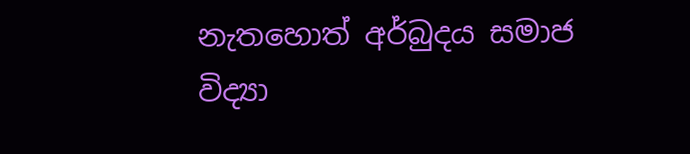නැතහොත් අර්බුදය සමාජ විද්‍යා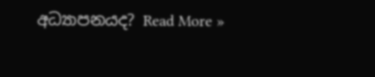අධ්‍යාපනයද? Read More »